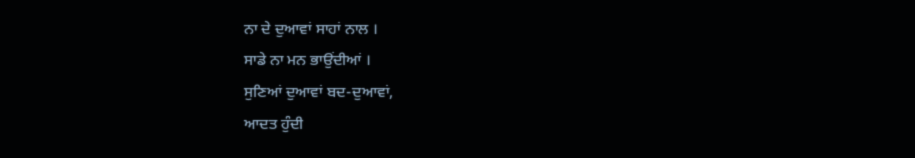ਨਾ ਦੇ ਦੁਆਵਾਂ ਸਾਹਾਂ ਨਾਲ ।
ਸਾਡੇ ਨਾ ਮਨ ਭਾਉਂਦੀਆਂ ।
ਸੁਣਿਆਂ ਦੁਆਵਾਂ ਬਦ-ਦੁਆਵਾਂ,
ਆਦਤ ਹੁੰਦੀ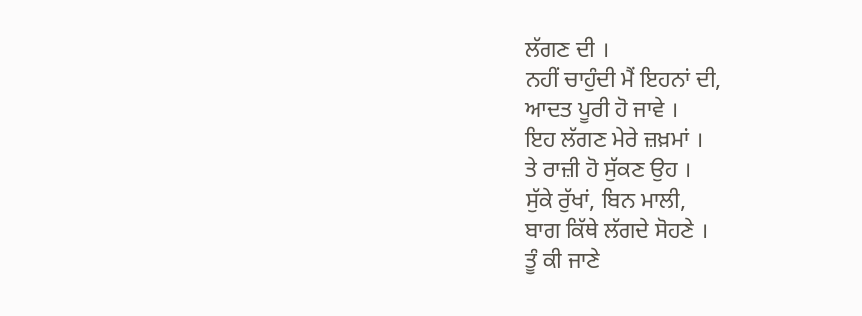ਲੱਗਣ ਦੀ ।
ਨਹੀਂ ਚਾਹੁੰਦੀ ਮੈਂ ਇਹਨਾਂ ਦੀ,
ਆਦਤ ਪੂਰੀ ਹੋ ਜਾਵੇ ।
ਇਹ ਲੱਗਣ ਮੇਰੇ ਜ਼ਖ਼ਮਾਂ ।
ਤੇ ਰਾਜ਼ੀ ਹੋ ਸੁੱਕਣ ਉਹ ।
ਸੁੱਕੇ ਰੁੱਖਾਂ, ਬਿਨ ਮਾਲੀ,
ਬਾਗ ਕਿੱਥੇ ਲੱਗਦੇ ਸੋਹਣੇ ।
ਤੂੰ ਕੀ ਜਾਣੇ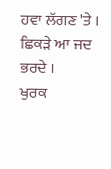ਹਵਾ ਲੱਗਣ 'ਤੇ ।
ਛਿਕੜੇ ਆ ਜਦ ਭਰਦੇ ।
ਖੁਰਕ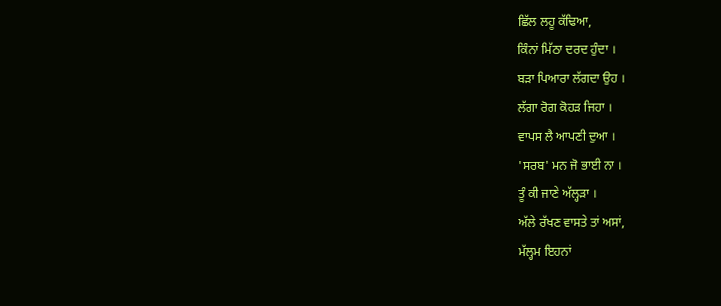ਛਿੱਲ ਲਹੂ ਕੱਢਿਆ,
ਕਿੰਨਾਂ ਮਿੱਠਾ ਦਰਦ ਹੁੰਦਾ ।
ਬੜਾ ਪਿਆਰਾ ਲੱਗਦਾ ਉਹ ।
ਲੱਗਾ ਰੋਗ ਕੋਹੜ ਜਿਹਾ ।
ਵਾਪਸ ਲੈ ਆਪਣੀ ਦੁਆ ।
'ਸਰਬ' ਮਨ ਜੋ ਭਾਈ ਨਾ ।
ਤੂੰ ਕੀ ਜਾਣੇ ਅੱਲ੍ਹੜਾ ।
ਅੱਲੇ ਰੱਖਣ ਵਾਸਤੇ ਤਾਂ ਅਸਾਂ,
ਮੱਲ੍ਹਮ ਇਹਨਾਂ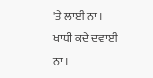'ਤੇ ਲਾਈ ਨਾ ।
ਖਾਧੀ ਕਦੇ ਦਵਾਈ ਨਾ ।